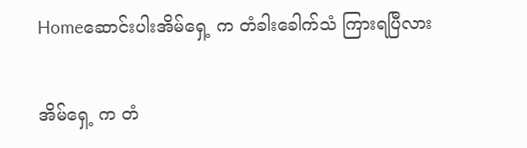Homeဆောင်းပါးအိမ်ရှေ့ က တံခါးခေါက်သံ ကြားရပြီလား

အိမ်ရှေ့ က တံ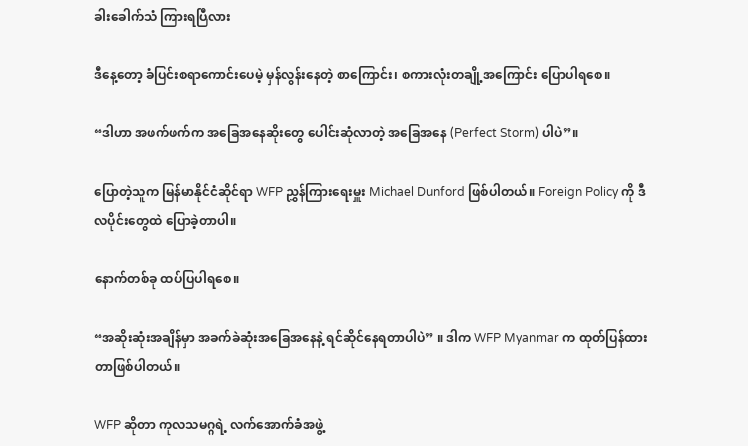ခါးခေါက်သံ ကြားရပြီလား

ဒီနေ့တော့ ခံပြင်းစရာကောင်းပေမဲ့ မှန်လွန်းနေတဲ့ စာကြောင်း၊ စကားလုံးတချို့အကြောင်း ပြောပါရစေ။

“ဒါဟာ အဖက်ဖက်က အခြေအနေဆိုးတွေ ပေါင်းဆုံလာတဲ့ အခြေအနေ (Perfect Storm) ပါပဲ”။

ပြောတဲ့သူက မြန်မာနိုင်ငံဆိုင်ရာ WFP ညွှန်ကြားရေးမှူး Michael Dunford ဖြစ်ပါတယ်။ Foreign Policy ကို ဒီလပိုင်းတွေထဲ ပြောခဲ့တာပါ။

နောက်တစ်ခု ထပ်ပြပါရစေ။

“အဆိုးဆုံးအချိန်မှာ အခက်ခဲဆုံးအခြေအနေနဲ့ ရင်ဆိုင်နေရတာပါပဲ” ။ ဒါက WFP Myanmar က ထုတ်ပြန်ထားတာဖြစ်ပါတယ်။

WFP ဆိုတာ ကုလသမဂ္ဂရဲ့ လက်အောက်ခံအဖွဲ့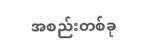အစည်းတစ်ခု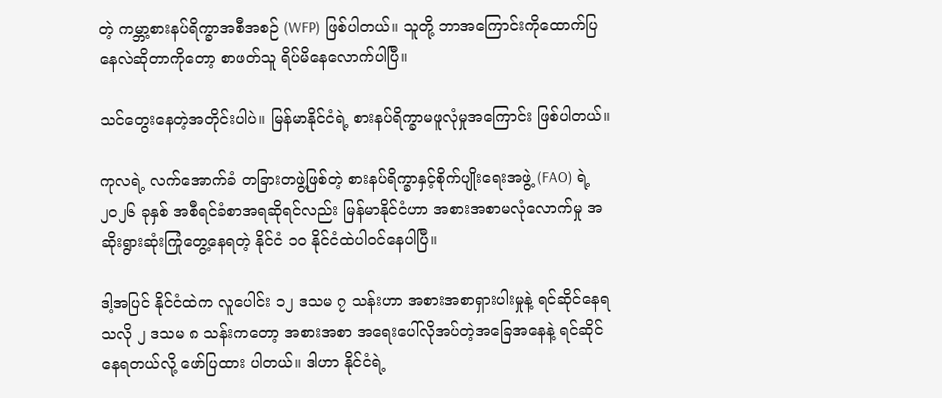တဲ့ ကမ္ဘာ့စားနပ်ရိက္ခာအစီအစဉ် (WFP) ဖြစ်ပါတယ်။ သူတို့ ဘာအကြောင်းကိုထောက်ပြနေလဲဆိုတာကိုတော့ စာဖတ်သူ ရိပ်မိနေလောက်ပါပြီ။

သင်တွေးနေတဲ့အတိုင်းပါပဲ။ မြန်မာနိုင်ငံရဲ့ စားနပ်ရိက္ခာမဖူလုံမှုအကြောင်း ဖြစ်ပါတယ်။

ကုလရဲ့ လက်အောက်ခံ တခြားတဖွဲ့ဖြစ်တဲ့ စားနပ်ရိက္ခာနှင့်စိုက်ပျိုးရေးအဖွဲ့ (FAO) ရဲ့ ၂၀၂၆ ခုနှစ် အစီရင်ခံစာအရဆိုရင်လည်း မြန်မာနိုင်ငံဟာ အစားအစာမလုံလောက်မှု အဆိုးရွားဆုံးကြုံတွေ့နေရတဲ့ နိုင်ငံ ၁၀ နိုင်ငံထဲပါဝင်နေပါပြီ။

ဒါ့အပြင် နိုင်ငံထဲက လူပေါင်း ၁၂ ဒသမ ၇ သန်းဟာ အစားအစာရှားပါးမှုနဲ့ ရင်ဆိုင်နေရသလို ၂ ဒသမ ၈ သန်းကတော့ အစားအစာ အရေးပေါ်လိုအပ်တဲ့အခြေအနေနဲ့ ရင်ဆိုင်နေရတယ်လို့ ဖော်ပြထား ပါတယ်။ ဒါဟာ နိုင်ငံရဲ့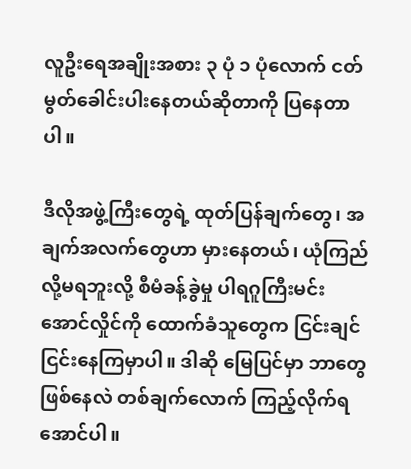လူဦးရေအချိုးအစား ၃ ပုံ ၁ ပုံလောက် ငတ်မွတ်ခေါင်းပါးနေတယ်ဆိုတာကို ပြနေတာပါ။

ဒီလိုအဖွဲ့ကြီးတွေရဲ့ ထုတ်ပြန်ချက်တွေ၊ အချက်အလက်တွေဟာ မှားနေတယ်၊ ယုံကြည်လို့မရဘူးလို့ စီမံခန့်ခွဲမှု ပါရဂူကြီးမင်းအောင်လှိုင်ကို ထောက်ခံသူတွေက ငြင်းချင်ငြင်းနေကြမှာပါ။ ဒါဆို မြေပြင်မှာ ဘာတွေဖြစ်နေလဲ တစ်ချက်လောက် ကြည့်လိုက်ရအောင်ပါ။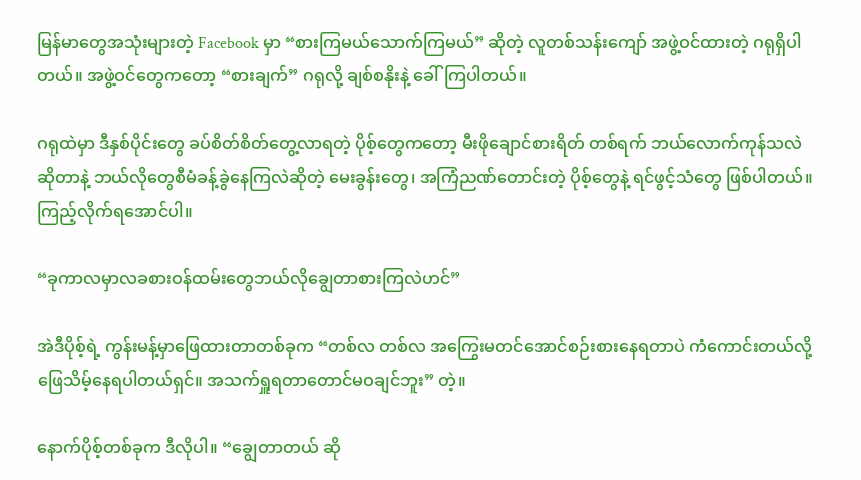မြန်မာတွေအသုံးများတဲ့ Facebook မှာ “စားကြမယ်သောက်ကြမယ်” ဆိုတဲ့ လူတစ်သန်းကျော် အဖွဲ့ဝင်ထားတဲ့ ဂရုရှိပါတယ်။ အဖွဲ့ဝင်တွေကတော့ “စားချက်” ဂရုလို့ ချစ်စနိုးနဲ့ ခေါ်ကြပါတယ်။

ဂရုထဲမှာ ဒီနှစ်ပိုင်းတွေ ခပ်စိတ်စိတ်တွေ့လာရတဲ့ ပိုစ့်တွေကတော့ မီးဖိုချောင်စားရိတ် တစ်ရက် ဘယ်လောက်ကုန်သလဲဆိုတာနဲ့ ဘယ်လိုတွေစီမံခန့်ခွဲနေကြလဲဆိုတဲ့ မေးခွန်းတွေ၊ အကြံညဏ်တောင်းတဲ့ ပိုစ့်တွေနဲ့ ရင်ဖွင့်သံတွေ ဖြစ်ပါတယ်။ ကြည့်လိုက်ရအောင်ပါ။

“ခုကာလမှာလခစားဝန်ထမ်းတွေဘယ်လိုချွေတာစားကြလဲဟင်”

အဲဒီပိုစ့်ရဲ့ ကွန်းမန့်မှာဖြေထားတာတစ်ခုက “တစ်လ တစ်လ အကြွေးမတင်အောင်စဉ်းစားနေရတာပဲ ကံကောင်းတယ်လို့ဖြေသိမ့်နေရပါတယ်ရှင်။ အသက်ရှူရတာတောင်မဝချင်ဘူး” တဲ့။

နောက်ပိုစ့်တစ်ခုက ဒီလိုပါ။ “ချွေတာတယ် ဆို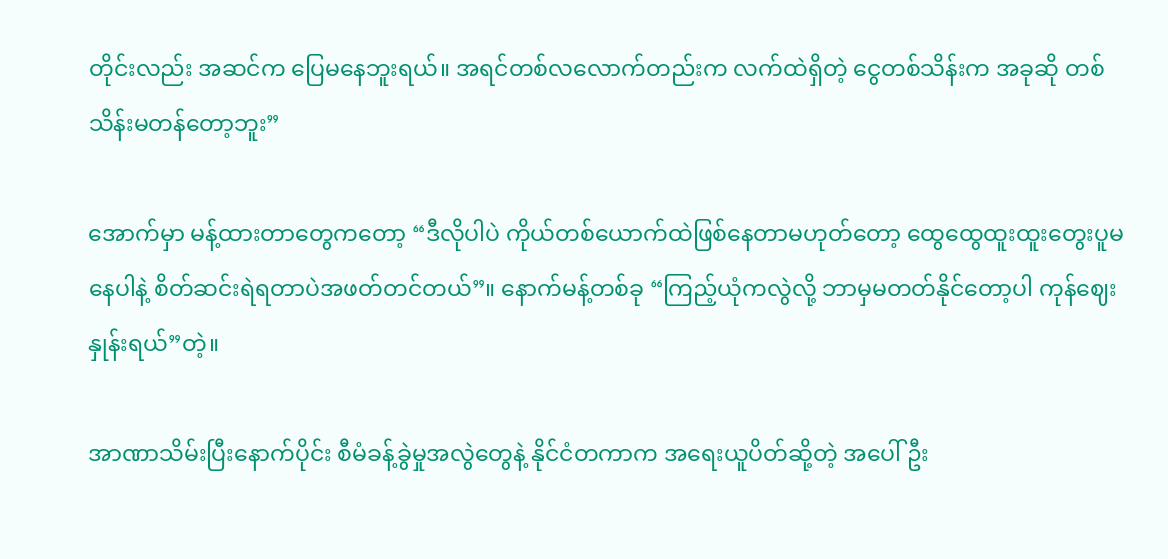တိုင်းလည်း အဆင်က ပြေမနေဘူးရယ်။ အရင်တစ်လလောက်တည်းက လက်ထဲရှိတဲ့ ငွေတစ်သိန်းက အခုဆို တစ်သိန်းမတန်တော့ဘူး”

အောက်မှာ မန့်ထားတာတွေကတော့ “ဒီလိုပါပဲ ကိုယ်တစ်ယောက်ထဲဖြစ်‌‌နေတာမဟုတ်တော့ ထွေထွေထူးထူးတွေးပူမနေပါနဲ့ စိတ်ဆင်းရဲရတာပဲအဖတ်တင်တယ်”။ နောက်မန့်တစ်ခု “ကြည့်ယုံကလွဲလို့ ဘာမှမတတ်နိုင်တော့ပါ ကုန်ဈေးနှုန်းရယ်”တဲ့။

အာဏာသိမ်းပြီးနောက်ပိုင်း စီမံခန့်ခွဲမှုအလွဲတွေနဲ့ နိုင်ငံတကာက အရေးယူပိတ်ဆို့တဲ့ အပေါ် ဦး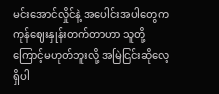မင်းအောင်လှိုင်နဲ့ အပေါင်းအပါတွေက ကုန်ဈေးနှုန်းတက်တာဟာ သူတို့ကြောင့်မဟုတ်ဘူးလို့ အမြဲငြင်းဆိုလေ့ ရှိပါ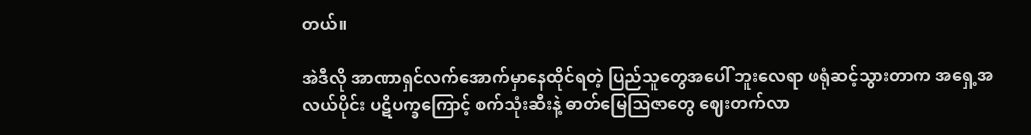တယ်။

အဲဒီလို အာဏာရှင်လက်အောက်မှာနေထိုင်ရတဲ့ ပြည်သူတွေအပေါ် ဘူးလေရာ ဖရုံဆင့်သွားတာက အရှေ့အလယ်ပိုင်း ပဋိပက္ခကြောင့် စက်သုံးဆီးနဲ့ ဓာတ်မြေဩဇာတွေ ဈေးတက်လာ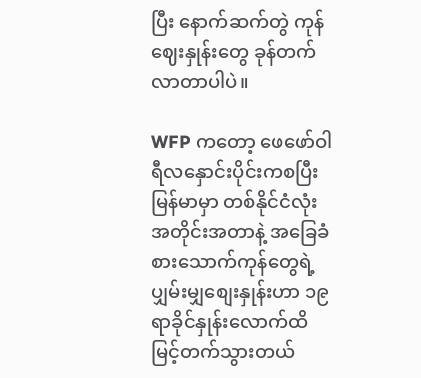ပြီး နောက်ဆက်တွဲ ကုန်ဈေးနှုန်းတွေ ခုန်တက်လာတာပါပဲ။

WFP ကတော့ ဖေဖော်ဝါရီလနှောင်းပိုင်းကစပြီး မြန်မာမှာ တစ်နိုင်ငံလုံးအတိုင်းအတာနဲ့ အခြေခံစားသောက်ကုန်တွေရဲ့ ပျှမ်းမျှစျေးနှုန်းဟာ ၁၉ ရာခိုင်နှုန်းလောက်ထိ မြင့်တက်သွားတယ်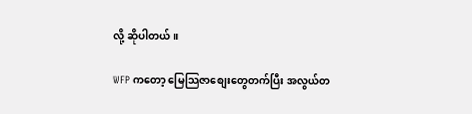လို့ ဆိုပါတယ်။

WFP ကတော့ မြေသြဇာစျေးတွေတက်ပြီး အလွယ်တ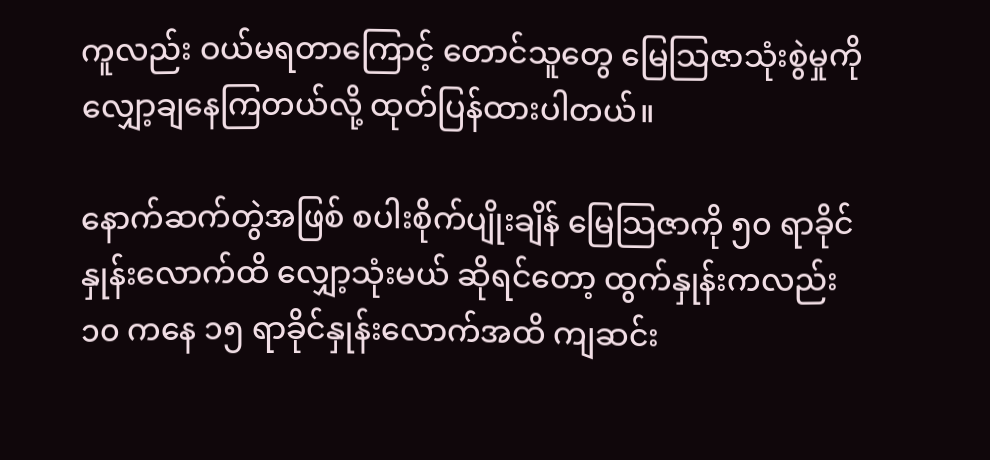ကူလည်း ဝယ်မရတာကြောင့် တောင်သူတွေ မြေသြဇာသုံးစွဲမှုကို လျှော့ချနေကြတယ်လို့ ထုတ်ပြန်ထားပါတယ်။

နောက်ဆက်တွဲအဖြစ် စပါးစိုက်ပျိုးချိန် မြေသြဇာကို ၅၀ ရာခိုင်နှုန်းလောက်ထိ လျှော့သုံးမယ် ဆိုရင်တော့ ထွက်နှုန်းကလည်း ၁၀ ကနေ ၁၅ ရာခိုင်နှုန်းလောက်အထိ ကျဆင်း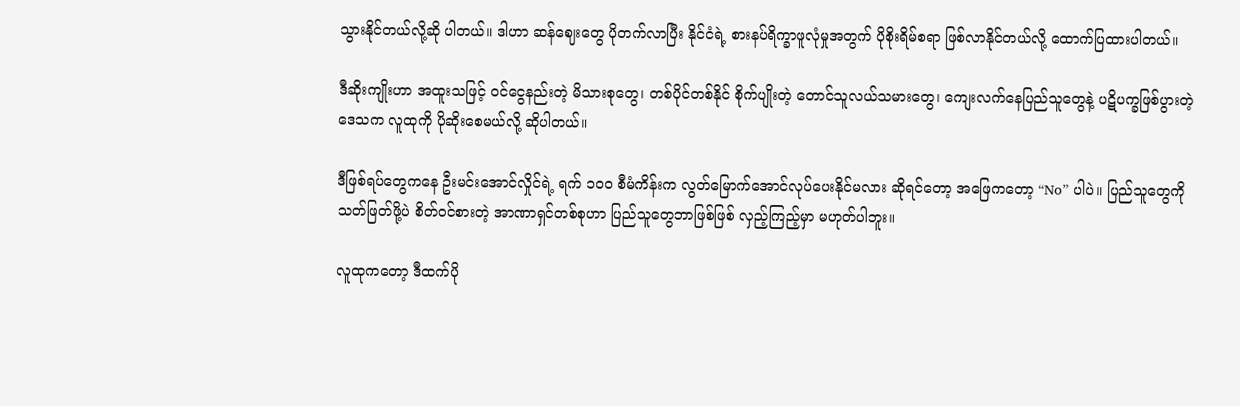သွားနိုင်တယ်လို့ဆို ပါတယ်။ ဒါဟာ ဆန်ဈေးတွေ ပိုတက်လာပြီး နိုင်ငံရဲ့ စားနပ်ရိက္ခာဖူလုံမှုအတွက် ပိုစိုးရိမ်စရာ ဖြစ်လာနိုင်တယ်လို့ ထောက်ပြထားပါတယ်။

ဒီဆိုးကျိုးဟာ အထူးသဖြင့် ဝင်ငွေနည်းတဲ့ မိသားစုတွေ၊ တစ်ပိုင်တစ်နိုင် စိုက်ပျိုးတဲ့ တောင်သူလယ်သမားတွေ၊ ကျေးလက်နေပြည်သူတွေနဲ့ ပဋိပက္ခဖြစ်ပွားတဲ့ ဒေသက လူထုကို ပိုဆိုးစေမယ်လို့ ဆိုပါတယ်။

ဒီဖြစ်ရပ်တွေကနေ ဦးမင်းအောင်လှိုင်ရဲ့ ရက် ၁၀၀ စီမံကိန်းက လွတ်မြောက်အောင်လုပ်ပေးနိုင်မလား ဆိုရင်တော့ အဖြေကတော့ “No” ပါပဲ။ ပြည်သူတွေကို သတ်ဖြတ်ဖို့ပဲ စိတ်ဝင်စားတဲ့ အာဏာရှင်တစ်စုဟာ ပြည်သူတွေဘာဖြစ်ဖြစ် လှည့်ကြည့်မှာ မဟုတ်ပါဘူး။

လူထုကတော့ ဒီထက်ပို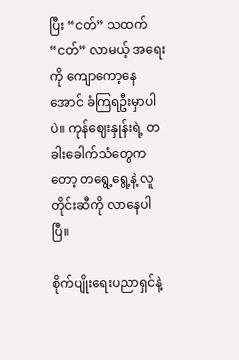ပြီး “ငတ်” သထက် “ငတ်” လာမယ့် အရေးကို ကျောကော့နေအောင် ခံကြရဦးမှာပါပဲ။ ကုန်ဈေးနှုန်းရဲ့ တခါးခေါက်သံတွေကတော့ တရွေ့ရွေ့နဲ့ လူတိုင်းဆီကို လာနေပါပြီ။

စိုက်ပျိုးရေးပညာရှင်နဲ့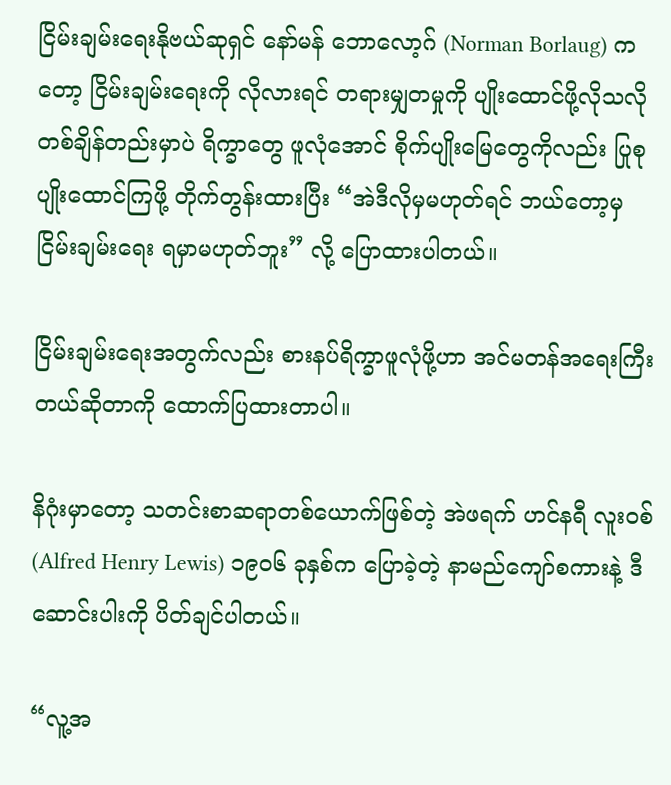ငြိမ်းချမ်းရေးနိုဗယ်ဆုရှင် နော်မန် ဘောလော့ဂ် (Norman Borlaug) ကတော့ ငြိမ်းချမ်းရေးကို လိုလားရင် တရားမျှတမှုကို ပျိုးထောင်ဖို့လိုသလို တစ်ချိန်တည်းမှာပဲ ရိက္ခာတွေ ဖူလုံအောင် စိုက်ပျိုးမြေတွေကိုလည်း ပြုစုပျိုးထောင်ကြဖို့ တိုက်တွန်းထားပြီး “အဲဒီလိုမှမဟုတ်ရင် ဘယ်တော့မှ ငြိမ်းချမ်းရေး ရမှာမဟုတ်ဘူး” လို့ ပြောထားပါတယ်။

ငြိမ်းချမ်းရေးအတွက်လည်း စားနပ်ရိက္ခာဖူလုံဖို့ဟာ အင်မတန်အရေးကြီးတယ်ဆိုတာကို ထောက်ပြထားတာပါ။

နိဂုံးမှာတော့ သတင်းစာဆရာတစ်ယောက်ဖြစ်တဲ့ အဲဖရက် ဟင်နရီ လူးဝစ် (Alfred Henry Lewis) ၁၉၀၆ ခုနှစ်က ပြောခဲ့တဲ့ နာမည်ကျော်စကားနဲ့ ဒီဆောင်းပါးကို ပိတ်ချင်ပါတယ်။

“လူ့အ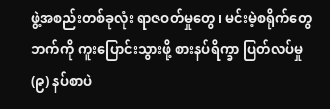ဖွဲ့အစည်းတစ်ခုလုံး ရာဇဝတ်မှုတွေ၊ မင်းမဲ့စရိုက်တွေဘက်ကို ကူးပြောင်းသွားဖို့ စားနပ်ရိက္ခာ ပြတ်လပ်မှု (၉) နပ်စာပဲ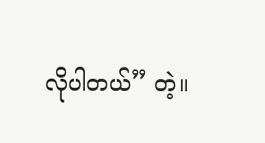လိုပါတယ်” တဲ့။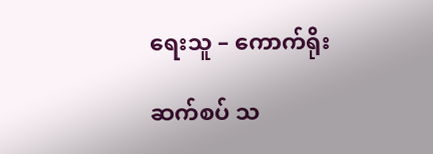ရေးသူ – ကောက်ရိုး

ဆက်စပ် သ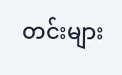တင်းများ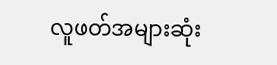လူဖတ်အများဆုံး